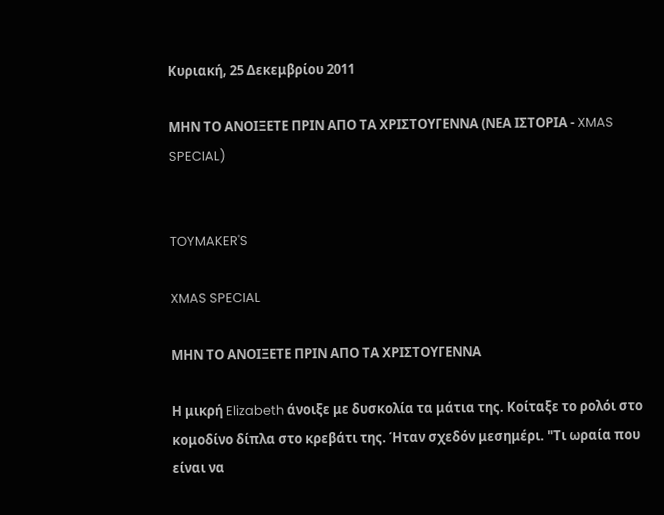Κυριακή, 25 Δεκεμβρίου 2011

ΜΗΝ ΤΟ ΑΝΟΙΞΕΤΕ ΠΡΙΝ ΑΠΟ ΤΑ ΧΡΙΣΤΟΥΓΕΝΝΑ (ΝΕΑ ΙΣΤΟΡΙΑ - XMAS SPECIAL)


TOYMAKER'S

XMAS SPECIAL

ΜΗΝ ΤΟ ΑΝΟΙΞΕΤΕ ΠΡΙΝ ΑΠΟ ΤΑ ΧΡΙΣΤΟΥΓΕΝΝΑ

Η μικρή Elizabeth άνοιξε με δυσκολία τα μάτια της. Κοίταξε το ρολόι στο κομοδίνο δίπλα στο κρεβάτι της. Ήταν σχεδόν μεσημέρι. "Τι ωραία που είναι να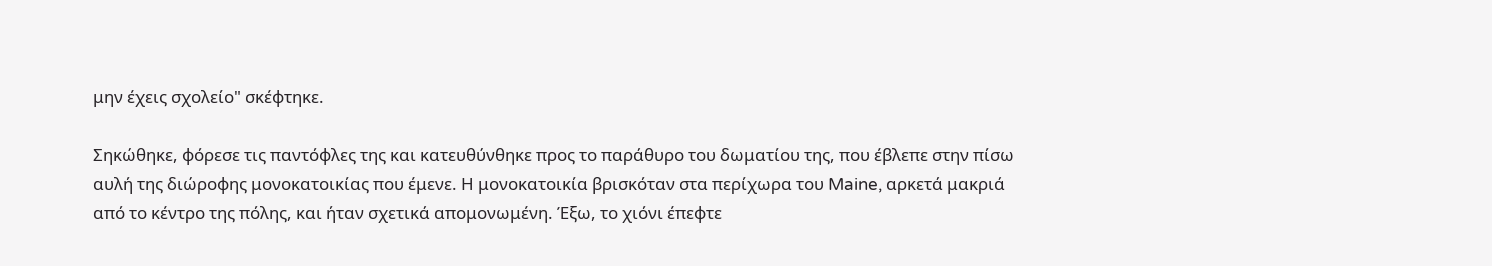μην έχεις σχολείο" σκέφτηκε.

Σηκώθηκε, φόρεσε τις παντόφλες της και κατευθύνθηκε προς το παράθυρο του δωματίου της, που έβλεπε στην πίσω αυλή της διώροφης μονοκατοικίας που έμενε. Η μονοκατοικία βρισκόταν στα περίχωρα του Maine, αρκετά μακριά από το κέντρο της πόλης, και ήταν σχετικά απομονωμένη. Έξω, το χιόνι έπεφτε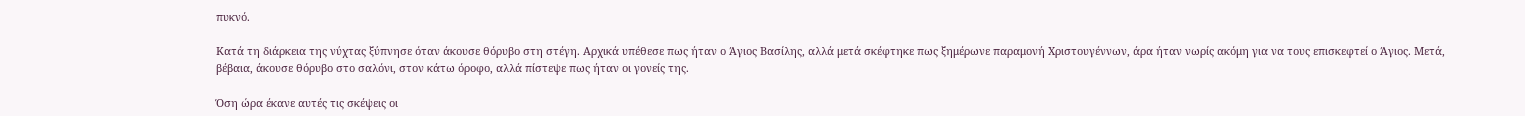πυκνό.

Κατά τη διάρκεια της νύχτας ξύπνησε όταν άκουσε θόρυβο στη στέγη. Αρχικά υπέθεσε πως ήταν ο Άγιος Βασίλης, αλλά μετά σκέφτηκε πως ξημέρωνε παραμονή Χριστουγέννων, άρα ήταν νωρίς ακόμη για να τους επισκεφτεί ο Άγιος. Μετά, βέβαια, άκουσε θόρυβο στο σαλόνι, στον κάτω όροφο, αλλά πίστεψε πως ήταν οι γονείς της.

Όση ώρα έκανε αυτές τις σκέψεις οι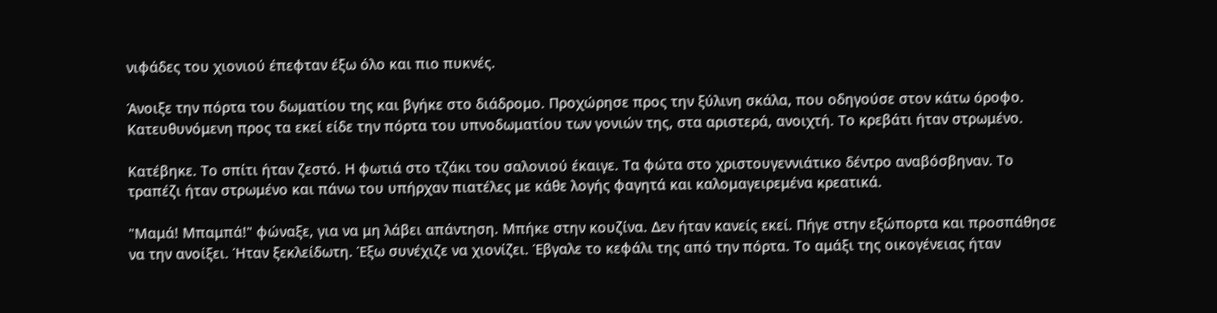νιφάδες του χιονιού έπεφταν έξω όλο και πιο πυκνές.

Άνοιξε την πόρτα του δωματίου της και βγήκε στο διάδρομο. Προχώρησε προς την ξύλινη σκάλα, που οδηγούσε στον κάτω όροφο. Κατευθυνόμενη προς τα εκεί είδε την πόρτα του υπνοδωματίου των γονιών της, στα αριστερά, ανοιχτή. Το κρεβάτι ήταν στρωμένο.

Κατέβηκε. Το σπίτι ήταν ζεστό. Η φωτιά στο τζάκι του σαλονιού έκαιγε. Τα φώτα στο χριστουγεννιάτικο δέντρο αναβόσβηναν. Το τραπέζι ήταν στρωμένο και πάνω του υπήρχαν πιατέλες με κάθε λογής φαγητά και καλομαγειρεμένα κρεατικά.

"Μαμά! Μπαμπά!" φώναξε, για να μη λάβει απάντηση. Μπήκε στην κουζίνα. Δεν ήταν κανείς εκεί. Πήγε στην εξώπορτα και προσπάθησε να την ανοίξει. Ήταν ξεκλείδωτη. Έξω συνέχιζε να χιονίζει. Έβγαλε το κεφάλι της από την πόρτα. Το αμάξι της οικογένειας ήταν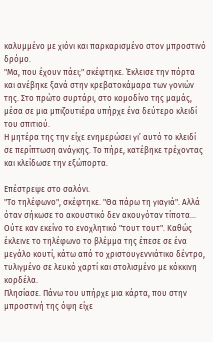καλυμμένο με χιόνι και παρκαρισμένο στον μπροστινό δρόμο.
"Μα, που έχουν πάει;" σκέφτηκε. Έκλεισε την πόρτα και ανέβηκε ξανά στην κρεβατοκάμαρα των γονιών της. Στο πρώτο συρτάρι, στο κομοδίνο της μαμάς, μέσα σε μια μπιζουτιέρα υπήρχε ένα δεύτερο κλειδί του σπιτιού.
Η μητέρα της την είχε ενημερώσει γι’ αυτό το κλειδί σε περίπτωση ανάγκης. Το πήρε, κατέβηκε τρέχοντας και κλείδωσε την εξώπορτα.

Επέστρεψε στο σαλόνι.
"Το τηλέφωνο", σκέφτηκε. "Θα πάρω τη γιαγιά". Αλλά όταν σήκωσε το ακουστικό δεν ακουγόταν τίποτα… Ούτε καν εκείνο το ενοχλητικό "τουτ τουτ". Καθώς έκλεινε το τηλέφωνο το βλέμμα της έπεσε σε ένα μεγάλο κουτί, κάτω από το χριστουγεννιάτικο δέντρο, τυλιγμένο σε λευκό χαρτί και στολισμένο με κόκκινη κορδέλα.
Πλησίασε. Πάνω του υπήρχε μια κάρτα, που στην μπροστινή της όψη είχε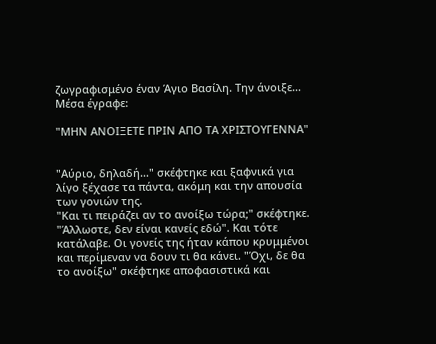ζωγραφισμένο έναν Άγιο Βασίλη. Την άνοιξε… Μέσα έγραφε:

"ΜΗΝ ΑΝΟΙΞΕΤΕ ΠΡΙΝ ΑΠΟ ΤΑ ΧΡΙΣΤΟΥΓΕΝΝΑ"


"Αύριο, δηλαδή…" σκέφτηκε και ξαφνικά για λίγο ξέχασε τα πάντα, ακόμη και την απουσία των γονιών της.
"Και τι πειράζει αν το ανοίξω τώρα;" σκέφτηκε. "Άλλωστε, δεν είναι κανείς εδώ". Και τότε κατάλαβε. Οι γονείς της ήταν κάπου κρυμμένοι και περίμεναν να δουν τι θα κάνει. "Όχι, δε θα το ανοίξω" σκέφτηκε αποφασιστικά και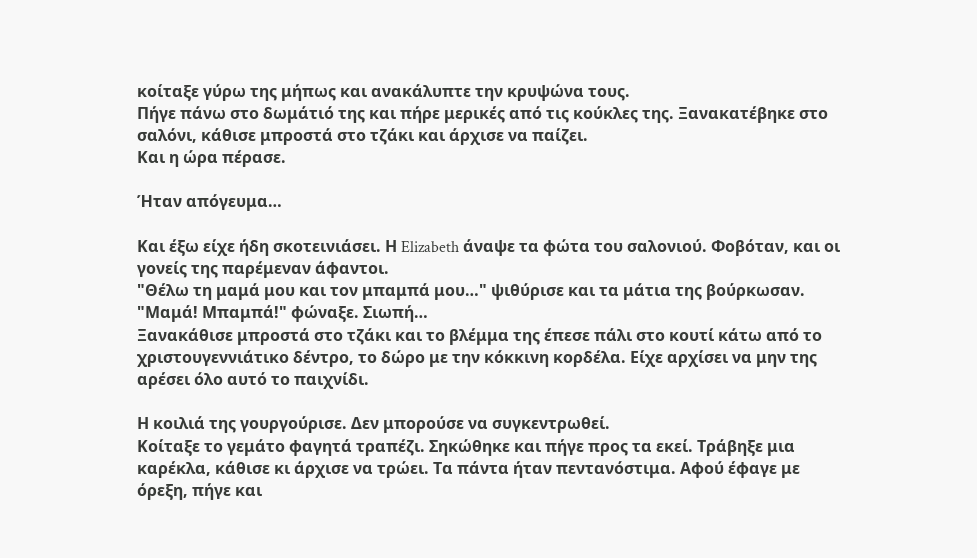κοίταξε γύρω της μήπως και ανακάλυπτε την κρυψώνα τους.
Πήγε πάνω στο δωμάτιό της και πήρε μερικές από τις κούκλες της. Ξανακατέβηκε στο σαλόνι, κάθισε μπροστά στο τζάκι και άρχισε να παίζει.
Και η ώρα πέρασε.

Ήταν απόγευμα…

Και έξω είχε ήδη σκοτεινιάσει. Η Elizabeth άναψε τα φώτα του σαλονιού. Φοβόταν, και οι γονείς της παρέμεναν άφαντοι.
"Θέλω τη μαμά μου και τον μπαμπά μου…" ψιθύρισε και τα μάτια της βούρκωσαν. "Μαμά! Μπαμπά!" φώναξε. Σιωπή…
Ξανακάθισε μπροστά στο τζάκι και το βλέμμα της έπεσε πάλι στο κουτί κάτω από το χριστουγεννιάτικο δέντρο, το δώρο με την κόκκινη κορδέλα. Είχε αρχίσει να μην της αρέσει όλο αυτό το παιχνίδι.

Η κοιλιά της γουργούρισε. Δεν μπορούσε να συγκεντρωθεί.
Κοίταξε το γεμάτο φαγητά τραπέζι. Σηκώθηκε και πήγε προς τα εκεί. Τράβηξε μια καρέκλα, κάθισε κι άρχισε να τρώει. Τα πάντα ήταν πεντανόστιμα. Αφού έφαγε με όρεξη, πήγε και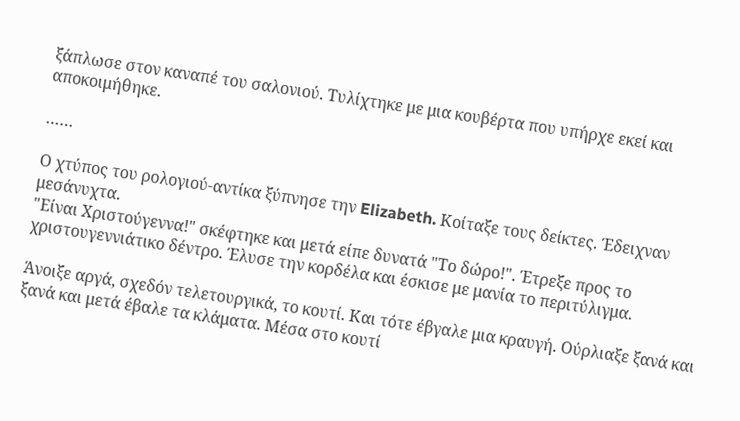ξάπλωσε στον καναπέ του σαλονιού. Τυλίχτηκε με μια κουβέρτα που υπήρχε εκεί και αποκοιμήθηκε.

……

Ο χτύπος του ρολογιού-αντίκα ξύπνησε την Elizabeth. Κοίταξε τους δείκτες. Έδειχναν μεσάνυχτα.
"Είναι Χριστούγεννα!" σκέφτηκε και μετά είπε δυνατά "Το δώρο!". Έτρεξε προς το χριστουγεννιάτικο δέντρο. Έλυσε την κορδέλα και έσκισε με μανία το περιτύλιγμα.

Άνοιξε αργά, σχεδόν τελετουργικά, το κουτί. Και τότε έβγαλε μια κραυγή. Ούρλιαξε ξανά και ξανά και μετά έβαλε τα κλάματα. Μέσα στο κουτί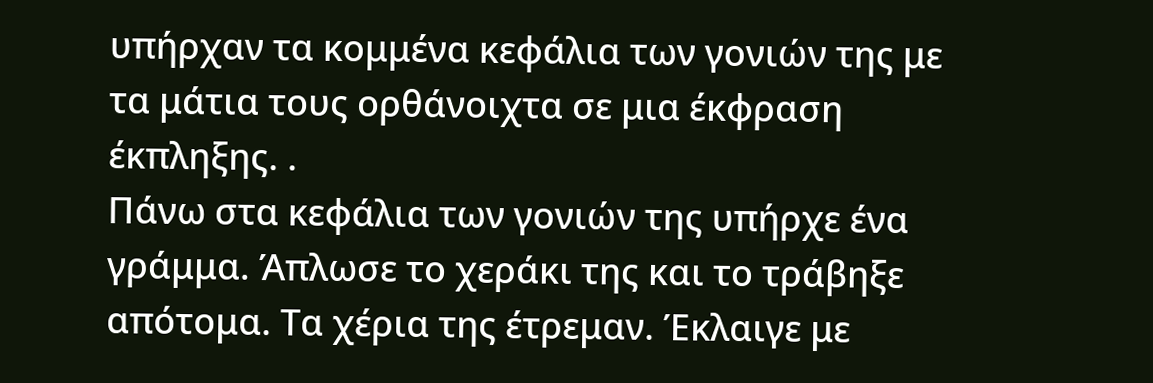υπήρχαν τα κομμένα κεφάλια των γονιών της με τα μάτια τους ορθάνοιχτα σε μια έκφραση έκπληξης. .
Πάνω στα κεφάλια των γονιών της υπήρχε ένα γράμμα. Άπλωσε το χεράκι της και το τράβηξε απότομα. Τα χέρια της έτρεμαν. Έκλαιγε με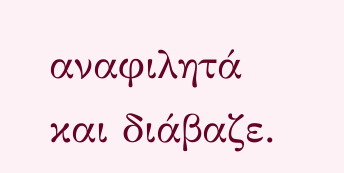αναφιλητά και διάβαζε.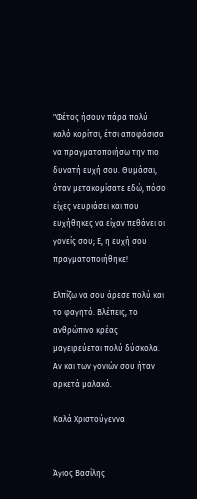"Φέτος ήσουν πάρα πολύ καλό κορίτσι, έτσι αποφάσισα να πραγματοποιήσω την πιο δυνατή ευχή σου. Θυμάσαι, όταν μετακομίσατε εδώ, πόσο είχες νευριάσει και που ευχήθηκες να είχαν πεθάνει οι γονείς σου; Ε, η ευχή σου πραγματοποιήθηκε!

Ελπίζω να σου άρεσε πολύ και το φαγητό. Βλέπεις, το ανθρώπινο κρέας μαγειρεύεται πολύ δύσκολα. Αν και των γονιών σου ήταν αρκετά μαλακό.

Καλά Χριστούγεννα


Άγιος Βασίλης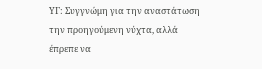ΥΓ: Συγγνώμη για την αναστάτωση την προηγούμενη νύχτα, αλλά έπρεπε να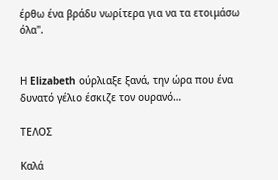έρθω ένα βράδυ νωρίτερα για να τα ετοιμάσω όλα".


Η Elizabeth ούρλιαξε ξανά, την ώρα που ένα δυνατό γέλιο έσκιζε τον ουρανό…

ΤΕΛΟΣ

Καλά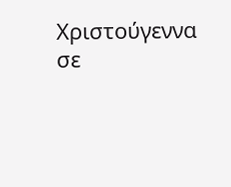Χριστούγεννα σε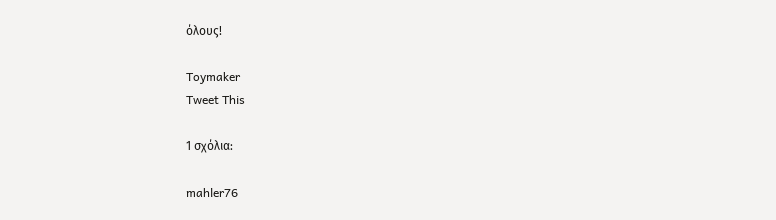όλους!

Toymaker
Tweet This

1 σχόλια:

mahler76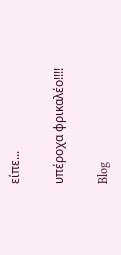είπε...

υπέροχα φρικαλέο!!!!

Blog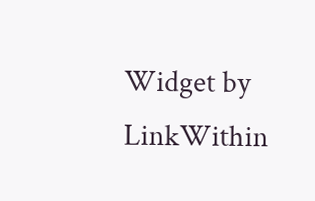Widget by LinkWithin